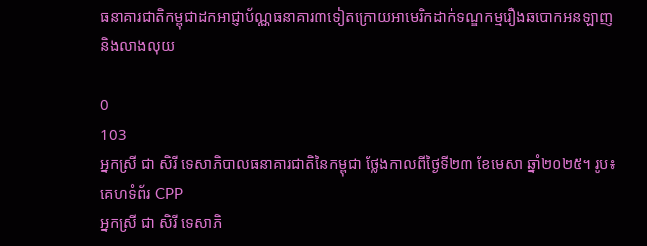ធនាគារជាតិកម្ពុជាដកអាជ្ញាប័ណ្ណធនាគារ៣ទៀតក្រោយអាមេរិកដាក់ទណ្ឌកម្មរឿងឆបោកអនឡាញ និងលាងលុយ

0
103
អ្នកស្រី ជា សិរី ទេសាភិបាលធនាគារជាតិនៃកម្ពុជា ថ្លែងកាលពីថ្ងៃទី២៣ ខែមេសា ឆ្នាំ២០២៥។ រូប៖ គេហទំព័រ CPP
អ្នកស្រី ជា សិរី ទេសាភិ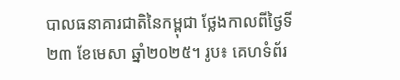បាលធនាគារជាតិនៃកម្ពុជា ថ្លែងកាលពីថ្ងៃទី២៣ ខែមេសា ឆ្នាំ២០២៥។ រូប៖ គេហទំព័រ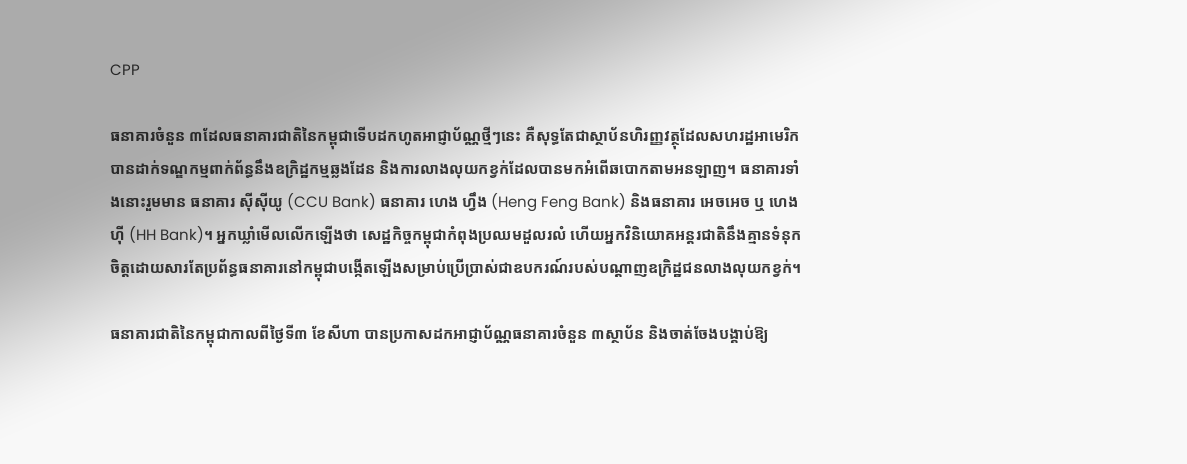CPP

ធនាគារចំនួន ៣ដែលធនាគារជាតិនៃកម្ពុជាទើបដកហូតអាជ្ញាប័ណ្ណថ្មីៗនេះ គឺសុទ្ធតែជាស្ថាប័នហិរញ្ញវត្ថុដែលសហរដ្ឋអាមេរិកបានដាក់ទណ្ឌកម្មពាក់ព័ន្ធនឹងឧក្រិដ្ឋកម្មឆ្លងដែន និងការលាងលុយកខ្វក់ដែលបានមកអំពើឆបោកតាមអនឡាញ។ ធនាគារទាំងនោះរួមមាន ធនាគារ ស៊ីស៊ីយូ (CCU Bank) ធនាគារ ហេង ហ្វឹង (Heng Feng Bank) និងធនាគារ អេចអេច ឬ ហេង ហ៊ី (HH Bank)។ អ្នកឃ្លាំមើលលើកឡើងថា សេដ្ឋកិច្ចកម្ពុជាកំពុងប្រឈមដួលរលំ ហើយអ្នកវិនិយោគអន្តរជាតិនឹងគ្មានទំនុកចិត្តដោយសារតែប្រព័ន្ធធនាគារនៅកម្ពុជាបង្កើតឡើងសម្រាប់ប្រើប្រាស់ជាឧបករណ៍របស់បណ្ដាញឧក្រិដ្ឋជនលាងលុយកខ្វក់។

ធនាគារជាតិនៃកម្ពុជាកាលពីថ្ងៃទី៣ ខែសីហា បានប្រកាសដកអាជ្ញាប័ណ្ណធនាគារចំនួន ៣ស្ថាប័ន និងចាត់ចែងបង្គាប់ឱ្យ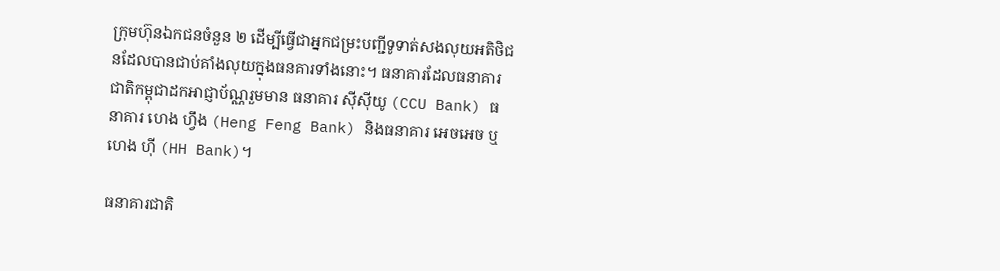ក្រុមហ៊ុនឯកជនចំនួន ២ ដើម្បីធ្វើជាអ្នកជម្រះបញ្ជីទូទាត់សងលុយអតិថិជនដែលបានជាប់គាំងលុយក្នុងធនគារទាំងនោះ។ ធនាគារដែលធនាគារជាតិកម្ពុជាដកអាជ្ញាប័ណ្ណរួមមាន ធនាគារ ស៊ីស៊ីយូ (CCU Bank) ធនាគារ ហេង ហ្វឹង (Heng Feng Bank) និងធនាគារ អេចអេច ឬ ហេង ហ៊ី (HH Bank)។

ធនាគារជាតិ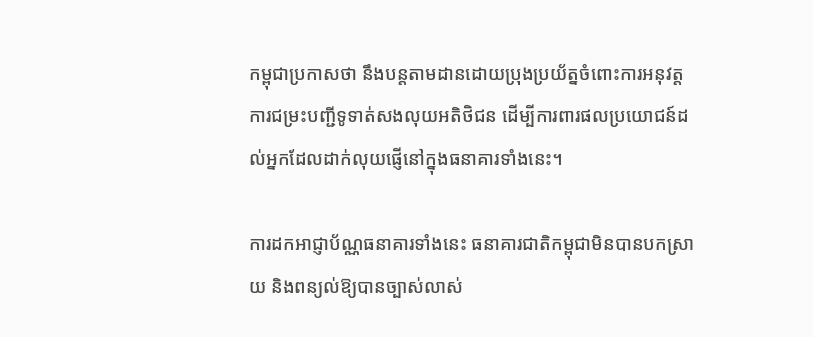កម្ពុជាប្រកាសថា នឹងបន្តតាមដានដោយប្រុងប្រយ័ត្នចំពោះការអនុវត្តការជម្រះបញ្ជីទូទាត់សងលុយអតិថិជន ដើម្បីការពារផលប្រយោជន៍ដល់អ្នកដែលដាក់លុយផ្ញើនៅក្នុងធនាគារទាំងនេះ។

ការដកអាជ្ញាប័ណ្ណធនាគារទាំងនេះ ធនាគារជាតិកម្ពុជាមិនបានបកស្រាយ និងពន្យល់ឱ្យបានច្បាស់លាស់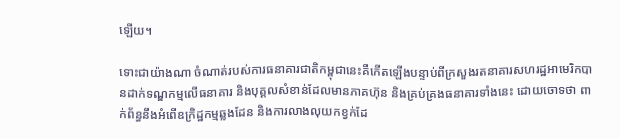ឡើយ។

ទោះជាយ៉ាងណា ចំណាត់របស់ការធនាគារជាតិកម្ពុជានេះគឺកើតឡើងបន្ទាប់ពីក្រសួងរតនាគារសហរដ្ឋអាមេរិកបានដាក់ទណ្ឌកម្មលើធនាគារ និងបុគ្គលសំខាន់ដែលមានភាគហ៊ុន និងគ្រប់គ្រងធនាគារទាំងនេះ ដោយចោទថា ពាក់ព័ន្ធនឹងអំពើឧក្រិដ្ឋកម្មឆ្លងដែន និងការលាងលុយកខ្វក់ដែ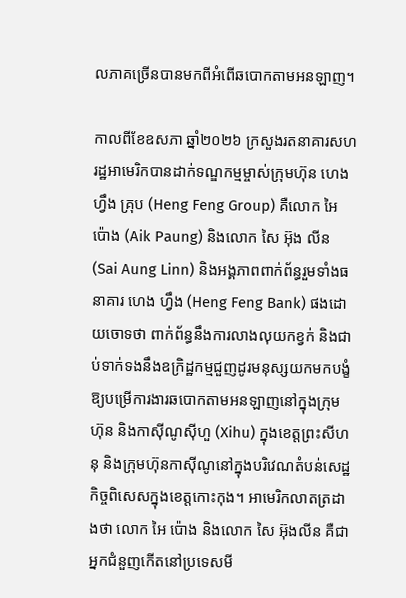លភាគច្រើនបានមកពីអំពើឆបោកតាមអនឡាញ។

កាលពីខែឧសភា ឆ្នាំ២០២៦ ក្រសួងរតនាគារសហរដ្ឋអាមេរិកបានដាក់ទណ្ឌកម្មម្ចាស់ក្រុមហ៊ុន ហេង ហ្វឹង គ្រុប (Heng Feng Group) គឺលោក អៃ ប៉ោង (Aik Paung) និងលោក សៃ អ៊ុង លីន (Sai Aung Linn) និងអង្គភាពពាក់ព័ន្ធរួមទាំងធនាគារ ហេង ហ្វឹង (Heng Feng Bank) ផងដោយចោទថា ពាក់ព័ន្ធនឹងការលាងលុយកខ្វក់ និងជាប់ទាក់ទងនឹងឧក្រិដ្ឋកម្មជួញដូរមនុស្សយកមកបង្ខំឱ្យបម្រើការងារឆបោកតាមអនឡាញនៅក្នុងក្រុមហ៊ុន និងកាស៊ីណូស៊ីហួ (Xihu) ក្នុងខេត្តព្រះសីហនុ និងក្រុមហ៊ុនកាស៊ីណូនៅក្នុងបរិវេណតំបន់សេដ្ឋកិច្ចពិសេសក្នុងខេត្តកោះកុង។ អាមេរិកលាតត្រដាងថា លោក អៃ ប៉ោង និងលោក សៃ អ៊ុងលីន គឺជាអ្នកជំនួញកើតនៅប្រទេសមី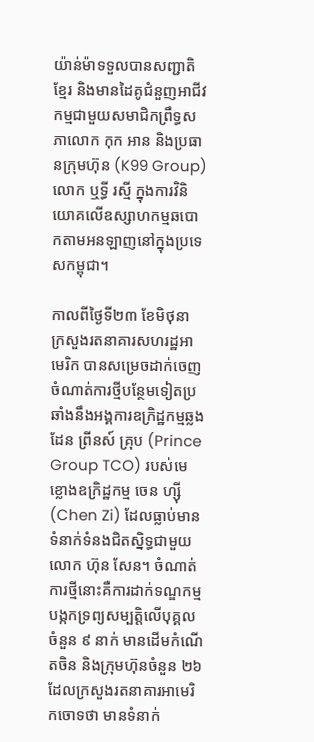យ៉ាន់ម៉ាទទួលបានសញ្ជាតិខ្មែរ និងមានដៃគូជំនួញអាជីវកម្មជាមួយសមាជិកព្រឹទ្ធសភាលោក កុក អាន និងប្រធានក្រុមហ៊ុន (K99 Group) លោក ឬទ្ធី រស្មី ក្នុងការវិនិយោគលើឧស្សាហកម្មឆបោកតាមអនឡាញនៅក្នុងប្រទេសកម្ពុជា។

កាលពីថ្ងៃទី២៣ ខែមិថុនា ក្រសួងរតនាគារសហរដ្ឋអាមេរិក បានសម្រេចដាក់ចេញចំណាត់ការថ្មីបន្ថែមទៀតប្រឆាំងនឹងអង្គការឧក្រិដ្ឋកម្មឆ្លងដែន ព្រីនស៍ គ្រុប (Prince Group TCO) របស់មេខ្លោងឧក្រិដ្ឋកម្ម ចេន ហ្ស៊ី (Chen Zi) ដែលធ្លាប់មានទំនាក់ទំនងជិតស្និទ្ធជាមួយលោក ហ៊ុន សែន។ ចំណាត់ការថ្មីនោះគឺការដាក់ទណ្ឌកម្មបង្កកទ្រព្យសម្បត្តិលើបុគ្គលចំនួន ៩ នាក់ មានដើមកំណើតចិន និងក្រុមហ៊ុនចំនួន ២៦ ដែលក្រសួងរតនាគារអាមេរិកចោទថា មានទំនាក់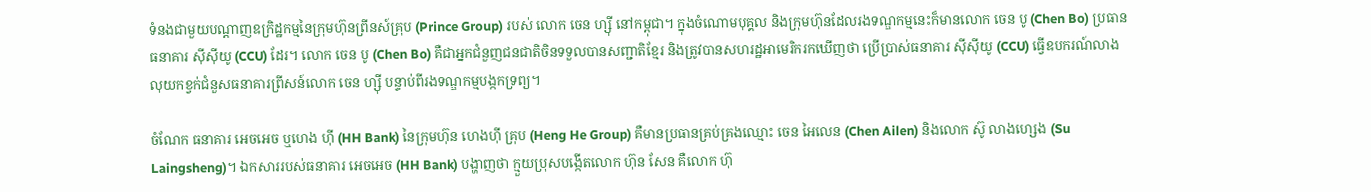ទំនងជាមួយបណ្ដាញឧក្រិដ្ឋកម្មនៃក្រុមហ៊ុនព្រីនស៍គ្រុប (Prince Group) របស់ លោក ចេន ហ្ស៊ី នៅកម្ពុជា។ ក្នុងចំណោមបុគ្គល និងក្រុមហ៊ុនដែលរងទណ្ឌកម្មនេះក៏មានលោក ចេន បូ (Chen Bo) ប្រធានធនាគារ ស៊ីស៊ីយូ (CCU) ដែរ។ លោក ចេន បូ (Chen Bo) គឺជាអ្នកជំនួញជនជាតិចិនទទួលបានសញ្ជាតិខ្មែរ និងត្រូវបានសហរដ្ឋអាមេរិករកឃើញថា ប្រើប្រាស់ធនាគារ ស៊ីស៊ីយូ (CCU) ធ្វើឧបករណ៍លាងលុយកខ្វក់ជំនួសធនាគារព្រីសន៍លោក ចេន ហ្ស៊ី បន្ទាប់ពីរងទណ្ឌកម្មបង្កកទ្រព្យ។

ចំណែក ធនាគារ អេចអេច ឬហេង ហ៊ី (HH Bank) នៃក្រុមហ៊ុន ហេងហ៊ី គ្រុប (Heng He Group) គឺមានប្រធានគ្រប់គ្រងឈ្មោះ ចេន អៃលេន (Chen Ailen) និងលោក ស៊ូ លាងហ្សេង (Su Laingsheng)។ ឯកសាររបស់ធនាគារ អេចអេច (HH Bank) បង្ហាញថា ក្មួយប្រុសបង្កើតលោក ហ៊ុន សែន គឺលោក ហ៊ុ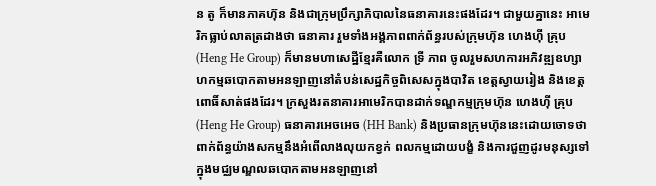ន តូ ក៏មានភាគហ៊ុន និងជាក្រុមប្រឹក្សាភិបាលនៃធនាគារនេះផងដែរ។ ជាមួយគ្នានេះ អាមេរិកធ្លាប់លាតត្រដាងថា ធនាគារ រួមទាំងអង្គភាពពាក់ព័ន្ធរបស់ក្រុមហ៊ុន ហេងហ៊ី គ្រុប (Heng He Group) ក៏មានមហាសេដ្ឋីខ្មែរគឺលោក ទ្រី ភាព ចូលរួមសហការអភិវឌ្ឍឧហ្សាហកម្មឆបោកតាមអនឡាញនៅតំបន់សេដ្ឋកិច្ចពិសេសក្នុងបាវិត ខេត្តស្វាយរៀង និងខេត្តពោធិ៍សាត់ផងដែរ។ ក្រសួងរតនាគារអាមេរិកបានដាក់ទណ្ឌកម្មក្រុមហ៊ុន ហេងហ៊ី គ្រុប (Heng He Group) ធនាគារអេចអេច (HH Bank) និងប្រធានក្រុមហ៊ុននេះដោយចោទថា ពាក់ព័ន្ធយ៉ាងសកម្មនឹងអំពើលាងលុយកខ្វក់ ពលកម្មដោយបង្ខំ និងការជួញដូរមនុស្សទៅក្នុងមជ្ឈមណ្ឌលឆបោកតាមអនឡាញនៅ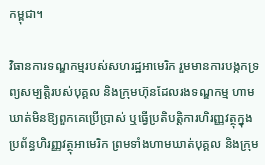កម្ពុជា។

វិធានការទណ្ឌកម្មរបស់សហរដ្ឋអាមេរិក រួមមានការបង្កកទ្រព្យសម្បត្តិរបស់បុគ្គល និងក្រុមហ៊ុនដែលរងទណ្ឌកម្ម ហាមឃាត់មិនឱ្យពួកគេប្រើប្រាស់ ឬធ្វើប្រតិបត្តិការហិរញ្ញវត្ថុក្នុងប្រព័ន្ធហិរញ្ញវត្ថុអាមេរិក ព្រមទាំងហាមឃាត់បុគ្គល និងក្រុម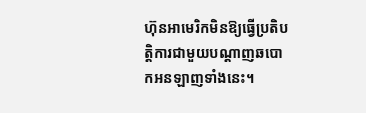ហ៊ុនអាមេរិកមិនឱ្យធ្វើប្រតិបត្តិការជាមួយបណ្ដាញឆបោកអនឡាញទាំងនេះ។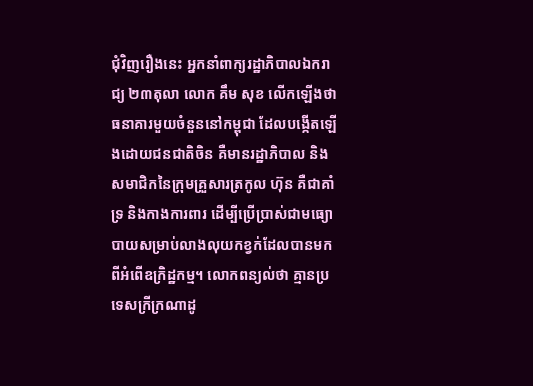ជុំវិញរឿងនេះ អ្នកនាំពាក្យរដ្ឋាភិបាលឯករាជ្យ ២៣តុលា លោក គឹម សុខ លើកឡើងថា ធនាគារមួយចំនួននៅកម្ពុជា ដែលបង្កើតឡើងដោយជនជាតិចិន គឺមានរដ្ឋាភិបាល និងសមាជិកនៃក្រុមគ្រួសារត្រកូល ហ៊ុន គឺជាគាំទ្រ និងកាងការពារ ដើម្បីប្រើប្រាស់ជាមធ្យោបាយសម្រាប់លាងលុយកខ្វក់ដែលបានមកពីអំពើឧក្រិដ្ឋកម្ម។ លោកពន្យល់ថា គ្មានប្រទេសក្រីក្រណាដូ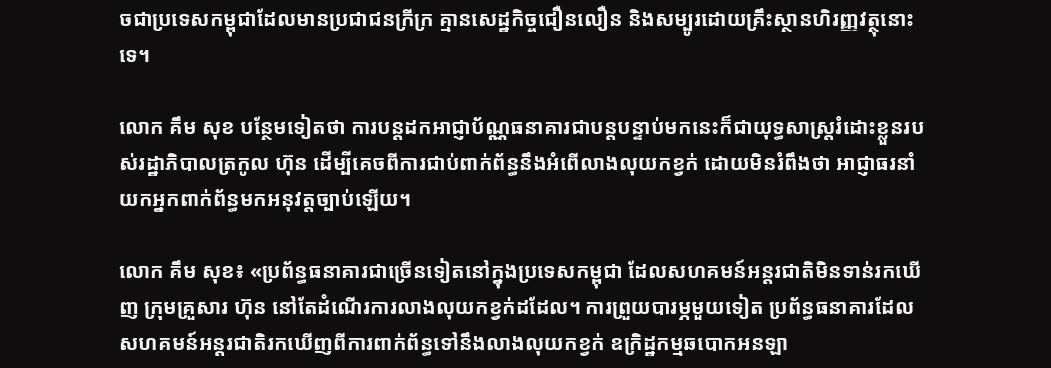ចជាប្រទេសកម្ពុជាដែលមានប្រជាជនក្រីក្រ គ្មានសេដ្ឋកិច្ចជឿនលឿន និងសម្បូរដោយគ្រឹះស្ថានហិរញ្ញវត្ថុនោះទេ។

លោក គឹម សុខ បន្ថែមទៀតថា ការបន្តដកអាជ្ញាប័ណ្ណធនាគារជាបន្តបន្ទាប់មកនេះក៏ជាយុទ្ធសាស្ត្ររំដោះខ្លួនរបស់រដ្ឋាភិបាលត្រកូល ហ៊ុន ដើម្បីគេចពីការជាប់ពាក់ព័ន្ធនឹងអំពើលាងលុយកខ្វក់ ដោយមិនរំពឹងថា អាជ្ញាធរនាំយកអ្នកពាក់ព័ន្ធមកអនុវត្តច្បាប់ឡើយ។

លោក គឹម សុខ៖ «ប្រព័ន្ធធនាគារជាច្រើនទៀតនៅក្នុងប្រទេសកម្ពុជា ដែលសហគមន៍អន្តរជាតិមិនទាន់រកឃើញ ក្រុមគ្រួសារ ហ៊ុន នៅតែដំណើរការលាងលុយកខ្វក់ដដែល។ ការព្រួយបារម្ភមួយទៀត ប្រព័ន្ធធនាគារដែលសហគមន៍អន្តរជាតិរកឃើញពីការពាក់ព័ន្ធទៅនឹងលាងលុយកខ្វក់ ឧក្រិដ្ឋកម្មឆបោកអនឡា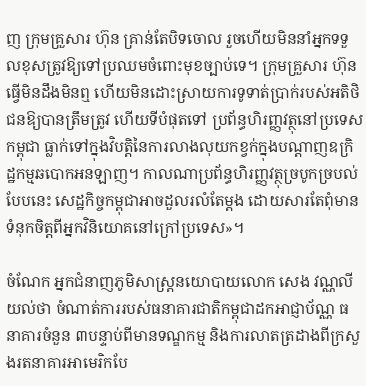ញ ក្រុមគ្រួសារ ហ៊ុន គ្រាន់តែបិទចោល រួចហើយមិននាំអ្នកទទួលខុសត្រូវឱ្យទៅប្រឈមចំពោះមុខច្បាប់ទេ។ ក្រុមគ្រួសារ ហ៊ុន ធ្វើមិនដឹងមិនឮ ហើយមិនដោះស្រាយការទូទាត់ប្រាក់របស់អតិថិជនឱ្យបានត្រឹមត្រូវ ហើយទីបំផុតទៅ ប្រព័ន្ធហិរញ្ញវត្ថុនៅប្រទេសកម្ពុជា ធ្លាក់ទៅក្នុងវិបត្តិនៃការលាងលុយកខ្វក់ក្នុងបណ្ដាញឧក្រិដ្ឋកម្មឆបោកអនឡាញ។ កាលណាប្រព័ន្ធហិរញ្ញវត្ថុច្របូកច្របល់បែបនេះ សេដ្ឋកិច្ចកម្ពុជាអាចដួលរលំតែម្ដង ដោយសារតែពុំមានទំនុកចិត្តពីអ្នកវិនិយោគនៅក្រៅប្រទេស»។

ចំណែក អ្នកជំនាញភូមិសាស្ត្រនយោបាយលោក សេង វណ្ណលី យល់ថា ចំណាត់ការរបស់ធនាគារជាតិកម្ពុជាដកអាជ្ញាប័ណ្ណ ធនាគារចំនួន ៣បន្ទាប់ពីមានទណ្ឌកម្ម និងការលាតត្រដាងពីក្រសួងរតនាគារអាមេរិកបែ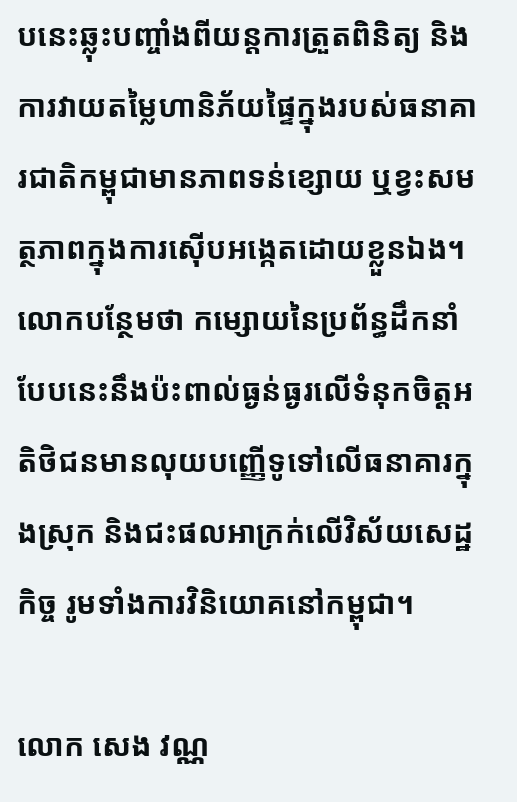បនេះឆ្លុះបញ្ចាំងពីយន្តការត្រួតពិនិត្យ និងការវាយតម្លៃហានិភ័យផ្ទៃក្នុងរបស់ធនាគារជាតិកម្ពុជាមានភាពទន់ខ្សោយ ឬខ្វះសមត្ថភាពក្នុងការស៊ើបអង្កេតដោយខ្លួនឯង។ លោកបន្ថែមថា កម្សោយនៃប្រព័ន្ធដឹកនាំបែបនេះនឹងប៉ះពាល់ធ្ងន់ធ្ងរលើទំនុកចិត្តអតិថិជនមានលុយបញ្ញើទូទៅលើធនាគារក្នុងស្រុក និងជះផលអាក្រក់លើវិស័យសេដ្ឋកិច្ច រូមទាំងការវិនិយោគនៅកម្ពុជា។

លោក សេង វណ្ណ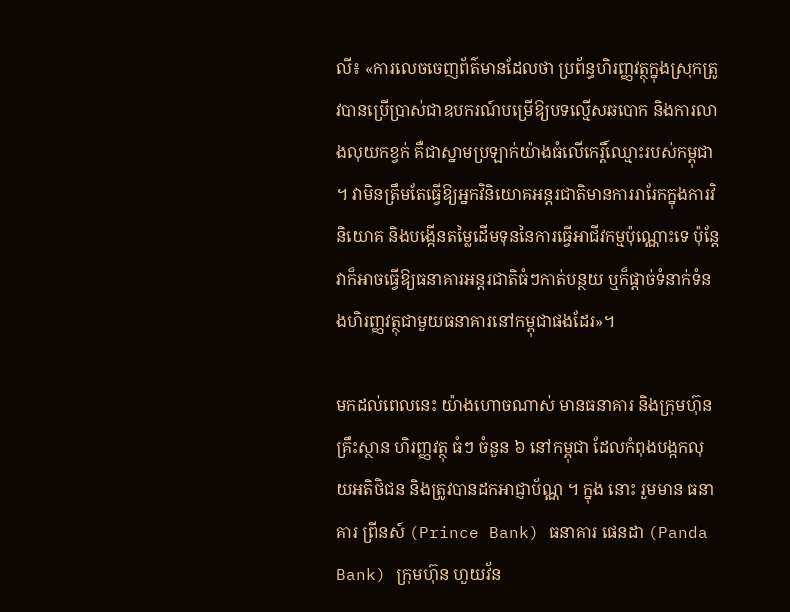លី៖ «ការលេចចេញព័ត៌មានដែលថា ប្រព័ន្ធហិរញ្ញវត្ថុក្នុងស្រុកត្រូវបានប្រើប្រាស់ជាឧបករណ៍បម្រើឱ្យបទល្មើសឆបោក និងការលាងលុយកខ្វក់ គឺជាស្នាមប្រឡាក់យ៉ាងធំលើកេរ្តិ៍ឈ្មោះរបស់កម្ពុជា។ វាមិនត្រឹមតែធ្វើឱ្យអ្នកវិនិយោគអន្តរជាតិមានការរារែកក្នុងការវិនិយោគ និងបង្កើនតម្លៃដើមទុននៃការធ្វើអាជីវកម្មប៉ុណ្ណោះទេ ប៉ុន្តែវាក៏អាចធ្វើឱ្យធនាគារអន្តរជាតិធំៗកាត់បន្ថយ ឬក៏ផ្ដាច់ទំនាក់ទំនងហិរញ្ញវត្ថុជាមួយធនាគារនៅកម្ពុជាផងដែរ»។

មកដល់ពេលនេះ យ៉ាងហោចណាស់ មានធនាគារ និងក្រុមហ៊ុន គ្រឹះស្ថាន ហិរញ្ញវត្ថុ ធំៗ ចំនួន ៦ នៅកម្ពុជា ដែលកំពុងបង្កកលុយអតិថិជន និងត្រូវបានដកអាជ្ញាប័ណ្ណ ។ ក្នុង នោះ រួមមាន ធនាគារ ព្រីនស៍ (Prince Bank) ធនាគារ ផេនដា (Panda Bank) ក្រុមហ៊ុន ហួយវ័ន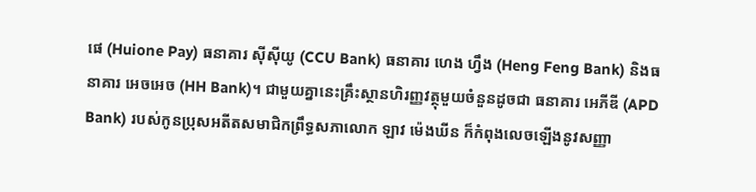ផេ (Huione Pay) ធនាគារ ស៊ីស៊ីយូ (CCU Bank) ធនាគារ ហេង ហ្វឹង (Heng Feng Bank) និងធនាគារ អេចអេច (HH Bank)។ ជាមួយគ្នានេះគ្រឹះស្ថានហិរញ្ញវត្ថុមួយចំនួនដូចជា ធនាគារ អេភីឌី (APD Bank) របស់កូនប្រុសអតីតសមាជិកព្រឹទ្ធសភាលោក ឡាវ ម៉េងឃីន ក៏កំពុងលេចឡើងនូវសញ្ញា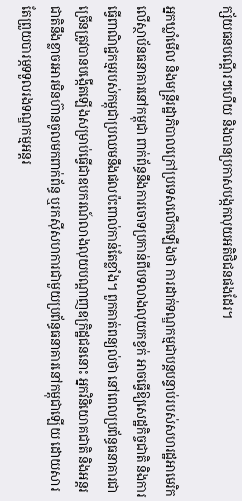ក្ស័យធនបណ្ដើរៗហើយ និងបានប្រកាសបង្កកលុយអតិថិជនផងដែរ។

អ្នកឃ្លាំមើល និងមន្ត្រីរដ្ឋាភិបាលក្រៅប្រទេសលើកឡើងថា ការដាក់ទណ្ឌកម្មជាបន្តបន្ទាប់របស់សហរដ្ឋអាមេរិកលើស្ថាប័នធនាគារនៅកម្ពុជា ពាក់ព័ន្ធនឹងការចោទប្រកាន់ពីបទលាងលុយកខ្វក់ អាចធ្វើឱ្យសេដ្ឋកិច្ចជាតិ និងការធ្វើពាណិជ្ជកម្មរបស់កម្ពុជាប្រឈមនឹងផលប៉ះពាល់កាន់តែខ្លាំង។ ពួកគាត់ពន្យល់ថា នៅពេលប្រព័ន្ធធនាគារជាច្រើនត្រូវបានបង្កើតឡើងសម្រាប់ធ្វើជាឧបករណ៍លាងលុយបណ្ដាញឧក្រិដ្ឋជននោះ អ្នកវិនិយោគជាតិ និងអន្តរជាតិនឹងខ្លាចរអារមិនហ៊ានចូលមកពាក់ព័ន្ធ ឬរកស៊ីសហការជាមួយប្រព័ន្ធធនាគារនៅកម្ពុជាឡើយ ដោយសារតែព្រួយបារម្ភទទួលរងទណ្ឌកម្មអន្តរ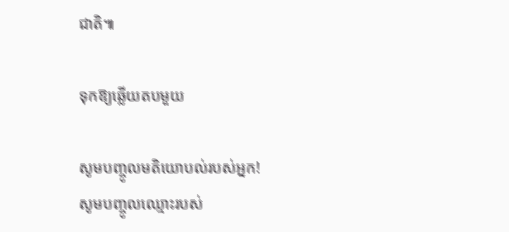ជាតិ៕

ទុកឱ្យឆ្លើយតបមួយ

សូមបញ្ចូលមតិយោបល់របស់អ្នក!
សូមបញ្ចូលឈ្មោះរបស់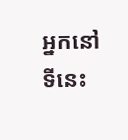អ្នកនៅទីនេះ